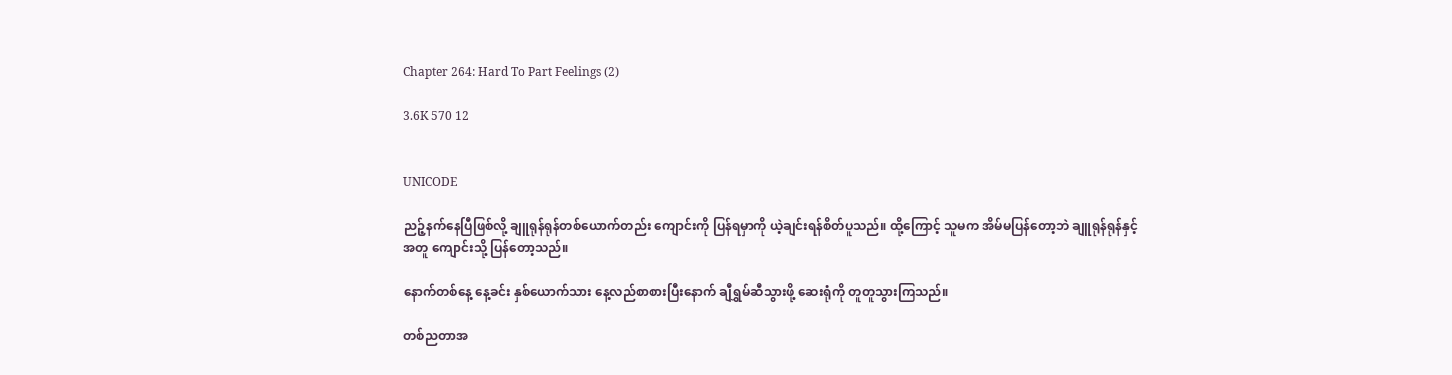Chapter 264: Hard To Part Feelings (2)

3.6K 570 12


UNICODE

ညဉ့်နက်နေပြီဖြစ်လို့ ချူရုန်ရုန်တစ်ယောက်တည်း ကျောင်းကို ပြန်ရမှာကို ယဲ့ချင်းရန်စိတ်ပူသည်။ ထို့ကြောင့် သူမက အိမ်မပြန်တော့ဘဲ ချူရုန်ရုန်နှင့်အတူ ကျောင်းသို့ ပြန်တော့သည်။

နောက်တစ်နေ့ နေ့ခင်း နှစ်ယောက်သား နေ့လည်စာစားပြီးနောက် ချီရွှမ်ဆီသွားဖို့ ဆေးရုံကို တူတူသွားကြသည်။

တစ်ညတာအ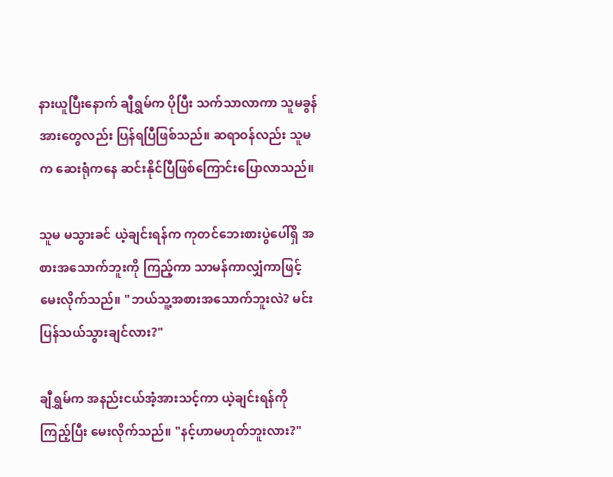နားယူပြီးနောက် ချီရွှမ်က ပိုပြီး သက်သာလာကာ သူမခွန်အားတွေလည်း ပြန်ရပြီဖြစ်သည်။ ဆရာဝန်လည်း သူမက ဆေးရုံကနေ ဆင်းနိုင်ပြီဖြစ်ကြောင်းပြောလာသည်။

သူမ မသွားခင် ယဲ့ချင်းရန်က ကုတင်ဘေးစားပွဲပေါ်ရှိ အစားအသောက်ဘူးကို ကြည့်ကာ သာမန်ကာလျှံကာဖြင့် မေးလိုက်သည်။ "ဘယ်သူ့အစားအသောက်ဘူးလဲ? မင်း ပြန်သယ်သွားချင်လား?"

ချီရွှမ်က အနည်းငယ်အံ့အားသင့်ကာ ယဲ့ချင်းရန်ကို ကြည့်ပြီး မေးလိုက်သည်။ "နင့်ဟာမဟုတ်ဘူးလား?"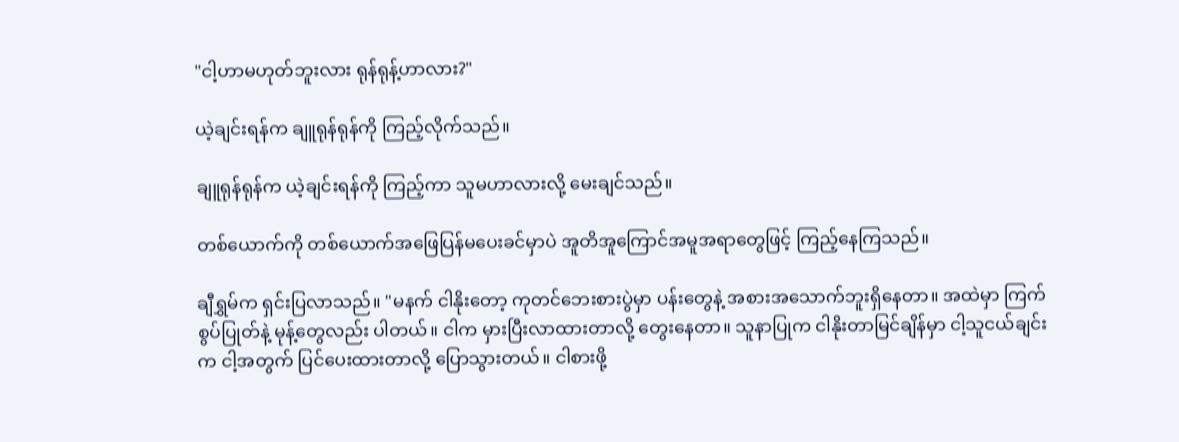"ငါ့ဟာမဟုတ်ဘူးလား ရုန်ရုန့်ဟာလား?"

ယဲ့ချင်းရန်က ချူရုန်ရုန်ကို ကြည့်လိုက်သည်။

ချူရုန်ရုန်က ယဲ့ချင်းရန်ကို ကြည့်ကာ သူမဟာလားလို့ မေးချင်သည်။

တစ်ယောက်ကို တစ်ယောက်အဖြေပြန်မပေးခင်မှာပဲ အူတိအူကြောင်အမူအရာတွေဖြင့် ကြည့်နေကြသည်။

ချီရွှမ်က ရှင်းပြလာသည်။ "မနက် ငါနိုးတော့ ကုတင်ဘေးစားပွဲမှာ ပန်းတွေနဲ့ အစားအသောက်ဘူးရှိနေတာ။ အထဲမှာ ကြက်စွပ်ပြုတ်နဲ့ မုန့်တွေလည်း ပါတယ်။ ငါက မှားပြီးလာထားတာလို့ တွေးနေတာ။ သူနာပြုက ငါနိုးတာမြင်ချိန်မှာ ငါ့သူငယ်ချင်းက ငါ့အတွက် ပြင်ပေးထားတာလို့ ပြောသွားတယ်။ ငါစားဖို့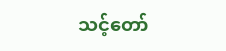သင့်တော်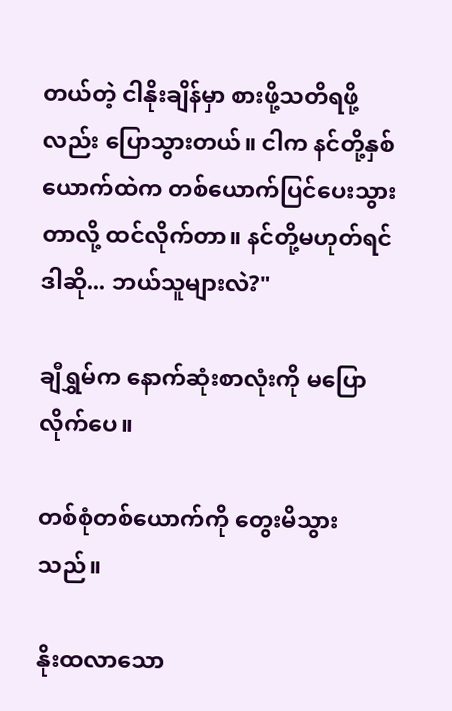တယ်တဲ့ ငါနိုးချိန်မှာ စားဖို့သတိရဖို့လည်း ပြောသွားတယ်။ ငါက နင်တို့နှစ်ယောက်ထဲက တစ်ယောက်ပြင်ပေးသွားတာလို့ ထင်လိုက်တာ။ နင်တို့မဟုတ်ရင် ဒါဆို... ဘယ်သူများလဲ?"

ချီရွှမ်က နောက်ဆုံးစာလုံးကို မပြောလိုက်ပေ။

တစ်စုံတစ်ယောက်ကို တွေးမိသွားသည်။

နိုးထလာသော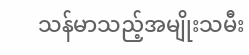သန်မာသည့်အမျိုးသမီး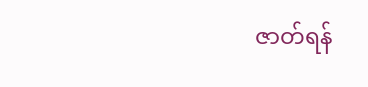ဇာတ်ရန်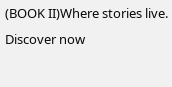(BOOK II)Where stories live. Discover now